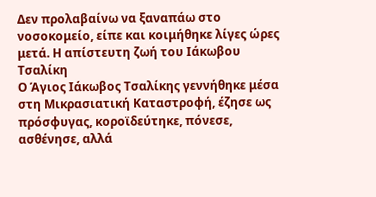Δεν προλαβαίνω να ξαναπάω στο νοσοκομείο, είπε και κοιμήθηκε λίγες ώρες μετά. Η απίστευτη ζωή του Ιάκωβου Τσαλίκη
Ο Άγιος Ιάκωβος Τσαλίκης γεννήθηκε μέσα στη Μικρασιατική Καταστροφή, έζησε ως πρόσφυγας, κοροϊδεύτηκε, πόνεσε, ασθένησε, αλλά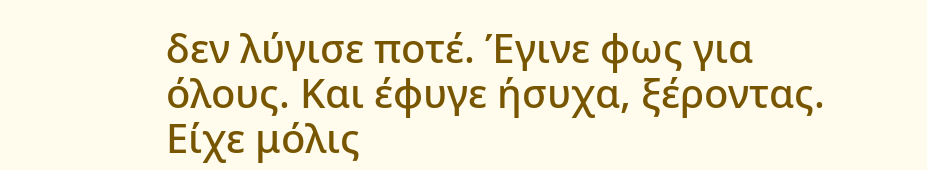δεν λύγισε ποτέ. Έγινε φως για όλους. Και έφυγε ήσυχα, ξέροντας.
Είχε μόλις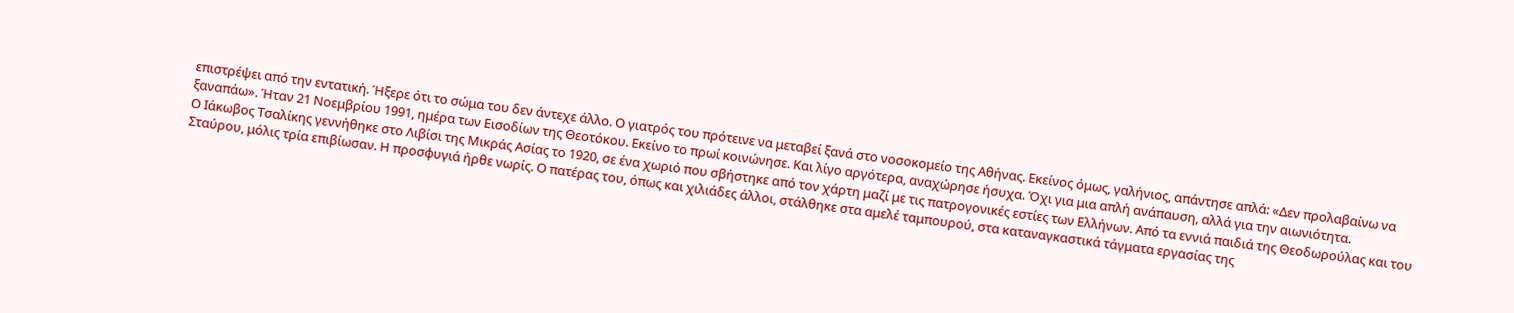επιστρέψει από την εντατική. Ήξερε ότι το σώμα του δεν άντεχε άλλο. Ο γιατρός του πρότεινε να μεταβεί ξανά στο νοσοκομείο της Αθήνας. Εκείνος όμως, γαλήνιος, απάντησε απλά: «Δεν προλαβαίνω να ξαναπάω». Ήταν 21 Νοεμβρίου 1991, ημέρα των Εισοδίων της Θεοτόκου. Εκείνο το πρωί κοινώνησε. Και λίγο αργότερα, αναχώρησε ήσυχα. Όχι για μια απλή ανάπαυση, αλλά για την αιωνιότητα.
Ο Ιάκωβος Τσαλίκης γεννήθηκε στο Λιβίσι της Μικράς Ασίας το 1920, σε ένα χωριό που σβήστηκε από τον χάρτη μαζί με τις πατρογονικές εστίες των Ελλήνων. Από τα εννιά παιδιά της Θεοδωρούλας και του Σταύρου, μόλις τρία επιβίωσαν. Η προσφυγιά ήρθε νωρίς. Ο πατέρας του, όπως και χιλιάδες άλλοι, στάλθηκε στα αμελέ ταμπουρού, στα καταναγκαστικά τάγματα εργασίας της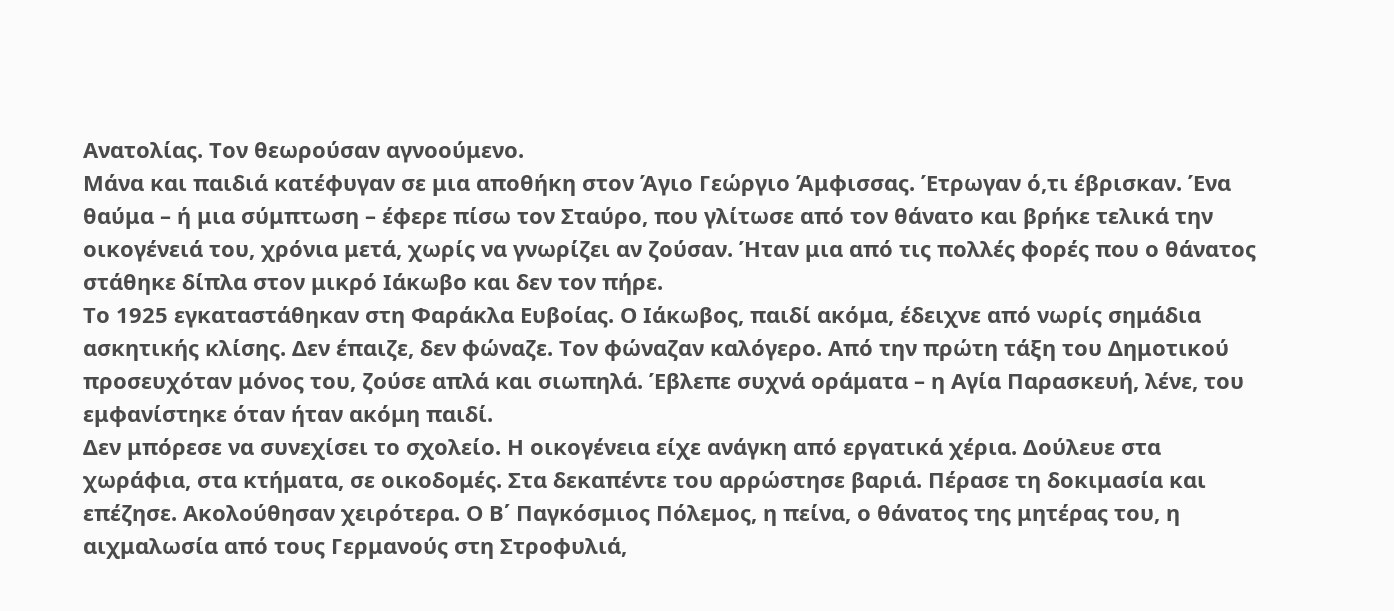Ανατολίας. Τον θεωρούσαν αγνοούμενο.
Μάνα και παιδιά κατέφυγαν σε μια αποθήκη στον Άγιο Γεώργιο Άμφισσας. Έτρωγαν ό,τι έβρισκαν. Ένα θαύμα – ή μια σύμπτωση – έφερε πίσω τον Σταύρο, που γλίτωσε από τον θάνατο και βρήκε τελικά την οικογένειά του, χρόνια μετά, χωρίς να γνωρίζει αν ζούσαν. Ήταν μια από τις πολλές φορές που ο θάνατος στάθηκε δίπλα στον μικρό Ιάκωβο και δεν τον πήρε.
Το 1925 εγκαταστάθηκαν στη Φαράκλα Ευβοίας. Ο Ιάκωβος, παιδί ακόμα, έδειχνε από νωρίς σημάδια ασκητικής κλίσης. Δεν έπαιζε, δεν φώναζε. Τον φώναζαν καλόγερο. Από την πρώτη τάξη του Δημοτικού προσευχόταν μόνος του, ζούσε απλά και σιωπηλά. Έβλεπε συχνά οράματα – η Αγία Παρασκευή, λένε, του εμφανίστηκε όταν ήταν ακόμη παιδί.
Δεν μπόρεσε να συνεχίσει το σχολείο. Η οικογένεια είχε ανάγκη από εργατικά χέρια. Δούλευε στα χωράφια, στα κτήματα, σε οικοδομές. Στα δεκαπέντε του αρρώστησε βαριά. Πέρασε τη δοκιμασία και επέζησε. Ακολούθησαν χειρότερα. Ο Β΄ Παγκόσμιος Πόλεμος, η πείνα, ο θάνατος της μητέρας του, η αιχμαλωσία από τους Γερμανούς στη Στροφυλιά,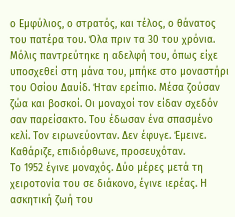ο Εμφύλιος, ο στρατός, και τέλος, ο θάνατος του πατέρα του. Όλα πριν τα 30 του χρόνια.
Μόλις παντρεύτηκε η αδελφή του, όπως είχε υποσχεθεί στη μάνα του, μπήκε στο μοναστήρι του Οσίου Δαυίδ. Ήταν ερείπιο. Μέσα ζούσαν ζώα και βοσκοί. Οι μοναχοί τον είδαν σχεδόν σαν παρείσακτο. Του έδωσαν ένα σπασμένο κελί. Τον ειρωνεύονταν. Δεν έφυγε. Έμεινε. Καθάριζε, επιδιόρθωνε, προσευχόταν.
Το 1952 έγινε μοναχός. Δύο μέρες μετά τη χειροτονία του σε διάκονο, έγινε ιερέας. Η ασκητική ζωή του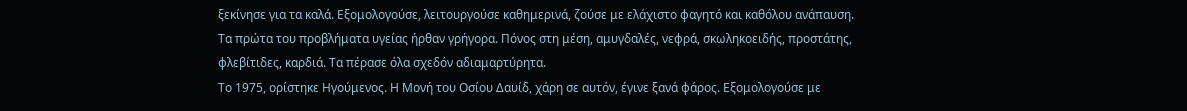ξεκίνησε για τα καλά. Εξομολογούσε, λειτουργούσε καθημερινά, ζούσε με ελάχιστο φαγητό και καθόλου ανάπαυση. Τα πρώτα του προβλήματα υγείας ήρθαν γρήγορα. Πόνος στη μέση, αμυγδαλές, νεφρά, σκωληκοειδής, προστάτης, φλεβίτιδες, καρδιά. Τα πέρασε όλα σχεδόν αδιαμαρτύρητα.
Το 1975, ορίστηκε Ηγούμενος. Η Μονή του Οσίου Δαυίδ, χάρη σε αυτόν, έγινε ξανά φάρος. Εξομολογούσε με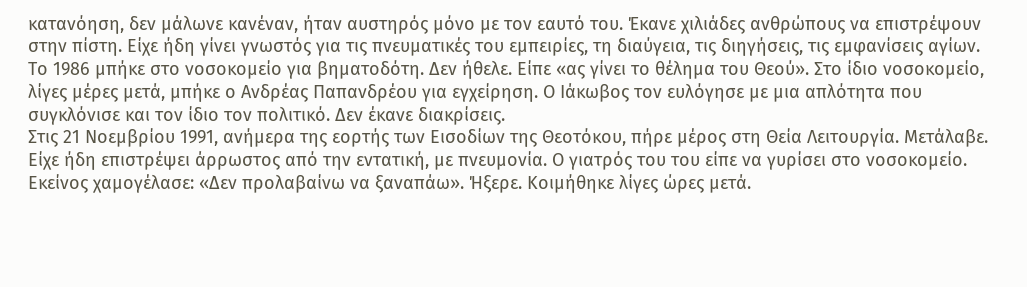κατανόηση, δεν μάλωνε κανέναν, ήταν αυστηρός μόνο με τον εαυτό του. Έκανε χιλιάδες ανθρώπους να επιστρέψουν στην πίστη. Είχε ήδη γίνει γνωστός για τις πνευματικές του εμπειρίες, τη διαύγεια, τις διηγήσεις, τις εμφανίσεις αγίων.
Το 1986 μπήκε στο νοσοκομείο για βηματοδότη. Δεν ήθελε. Είπε «ας γίνει το θέλημα του Θεού». Στο ίδιο νοσοκομείο, λίγες μέρες μετά, μπήκε ο Ανδρέας Παπανδρέου για εγχείρηση. Ο Ιάκωβος τον ευλόγησε με μια απλότητα που συγκλόνισε και τον ίδιο τον πολιτικό. Δεν έκανε διακρίσεις.
Στις 21 Νοεμβρίου 1991, ανήμερα της εορτής των Εισοδίων της Θεοτόκου, πήρε μέρος στη Θεία Λειτουργία. Μετάλαβε. Είχε ήδη επιστρέψει άρρωστος από την εντατική, με πνευμονία. Ο γιατρός του του είπε να γυρίσει στο νοσοκομείο. Εκείνος χαμογέλασε: «Δεν προλαβαίνω να ξαναπάω». Ήξερε. Κοιμήθηκε λίγες ώρες μετά.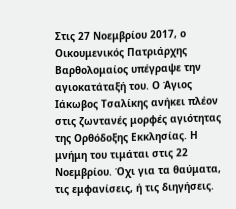Στις 27 Νοεμβρίου 2017, ο Οικουμενικός Πατριάρχης Βαρθολομαίος υπέγραψε την αγιοκατάταξή του. Ο Άγιος Ιάκωβος Τσαλίκης ανήκει πλέον στις ζωντανές μορφές αγιότητας της Ορθόδοξης Εκκλησίας. Η μνήμη του τιμάται στις 22 Νοεμβρίου. Όχι για τα θαύματα, τις εμφανίσεις, ή τις διηγήσεις.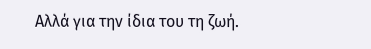Αλλά για την ίδια του τη ζωή.